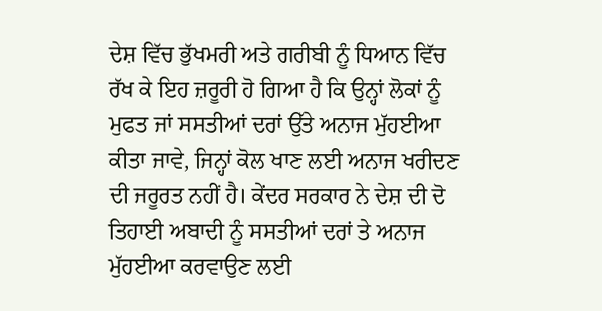ਦੇਸ਼ ਵਿੱਚ ਭੁੱਖਮਰੀ ਅਤੇ ਗਰੀਬੀ ਨੂੰ ਧਿਆਨ ਵਿੱਚ ਰੱਖ ਕੇ ਇਹ ਜ਼ਰੂਰੀ ਹੋ ਗਿਆ ਹੈ ਕਿ ਉਨ੍ਹਾਂ ਲੋਕਾਂ ਨੂੰ ਮੁਫਤ ਜਾਂ ਸਸਤੀਆਂ ਦਰਾਂ ਉੱਤੇ ਅਨਾਜ ਮੁੱਹਈਆ ਕੀਤਾ ਜਾਵੇ, ਜਿਨ੍ਹਾਂ ਕੋਲ ਖਾਣ ਲਈ ਅਨਾਜ ਖਰੀਦਣ ਦੀ ਜਰੂਰਤ ਨਹੀਂ ਹੈ। ਕੇਂਦਰ ਸਰਕਾਰ ਨੇ ਦੇਸ਼ ਦੀ ਦੋ ਤਿਹਾਈ ਅਬਾਦੀ ਨੂੰ ਸਸਤੀਆਂ ਦਰਾਂ ਤੇ ਅਨਾਜ ਮੁੱਹਈਆ ਕਰਵਾਉਣ ਲਈ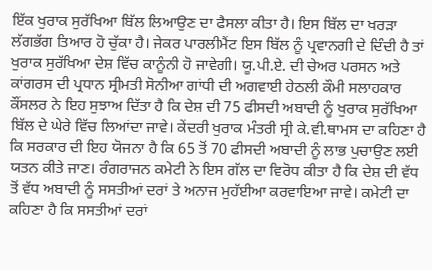ਇੱਕ ਖੁਰਾਕ ਸੁਰੱਖਿਆ ਬਿੱਲ ਲਿਆਉਣ ਦਾ ਫੈਸਲਾ ਕੀਤਾ ਹੈ। ਇਸ ਬਿੱਲ ਦਾ ਖਰੜਾ ਲੱਗਭੱਗ ਤਿਆਰ ਹੋ ਚੁੱਕਾ ਹੈ। ਜੇਕਰ ਪਾਰਲੀਮੈਂਟ ਇਸ ਬਿੱਲ ਨੂੰ ਪ੍ਰਵਾਨਗੀ ਦੇ ਦਿੰਦੀ ਹੈ ਤਾਂ ਖੁਰਾਕ ਸੁਰੱਖਿਆ ਦੇਸ਼ ਵਿੱਚ ਕਾਨੂੰਨੀ ਹੋ ਜਾਵੇਗੀ। ਯੂ.ਪੀ.ਏ. ਦੀ ਚੇਅਰ ਪਰਸਨ ਅਤੇ ਕਾਂਗਰਸ ਦੀ ਪ੍ਰਧਾਨ ਸ੍ਰੀਮਤੀ ਸੋਨੀਆ ਗਾਂਧੀ ਦੀ ਅਗਵਾਈ ਹੇਠਲੀ ਕੌਮੀ ਸਲਾਹਕਾਰ ਕੌਂਸਲਰ ਨੇ ਇਹ ਸੁਝਾਅ ਦਿੱਤਾ ਹੈ ਕਿ ਦੇਸ਼ ਦੀ 75 ਫੀਸਦੀ ਅਬਾਦੀ ਨੂੰ ਖੁਰਾਕ ਸੁਰੱਖਿਆ ਬਿੱਲ ਦੇ ਘੇਰੇ ਵਿੱਚ ਲਿਆਂਦਾ ਜਾਵੇ। ਕੇਂਦਰੀ ਖੁਰਾਕ ਮੰਤਰੀ ਸ੍ਰੀ ਕੇ.ਵੀ.ਥਾਮਸ ਦਾ ਕਹਿਣਾ ਹੈ ਕਿ ਸਰਕਾਰ ਦੀ ਇਹ ਯੋਜਨਾ ਹੈ ਕਿ 65 ਤੋਂ 70 ਫੀਸਦੀ ਅਬਾਦੀ ਨੂੰ ਲਾਭ ਪੁਚਾਉਣ ਲਈ ਯਤਨ ਕੀਤੇ ਜਾਣ। ਰੰਗਰਾਜਨ ਕਮੇਟੀ ਨੇ ਇਸ ਗੱਲ ਦਾ ਵਿਰੋਧ ਕੀਤਾ ਹੈ ਕਿ ਦੇਸ਼ ਦੀ ਵੱਧ ਤੋਂ ਵੱਧ ਅਬਾਦੀ ਨੂੰ ਸਸਤੀਆਂ ਦਰਾਂ ਤੇ ਅਨਾਜ ਮੁਹੱਈਆ ਕਰਵਾਇਆ ਜਾਵੇ। ਕਮੇਟੀ ਦਾ ਕਹਿਣਾ ਹੈ ਕਿ ਸਸਤੀਆਂ ਦਰਾਂ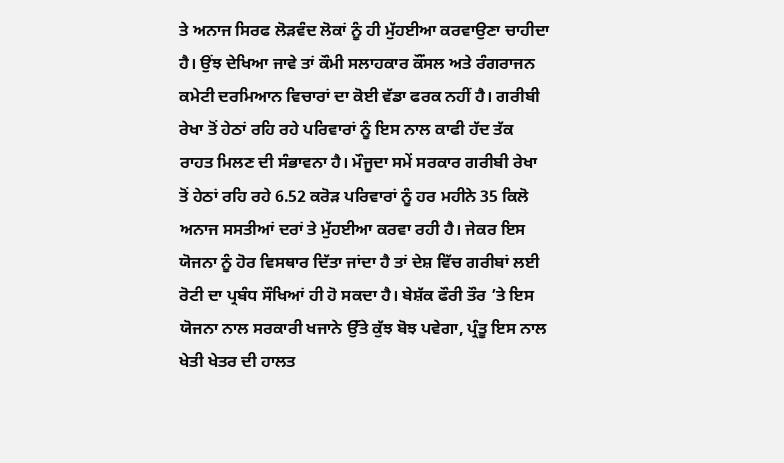ਤੇ ਅਨਾਜ ਸਿਰਫ ਲੋੜਵੰਦ ਲੋਕਾਂ ਨੂੰ ਹੀ ਮੁੱਹਈਆ ਕਰਵਾਉਣਾ ਚਾਹੀਦਾ ਹੈ। ਉਂਝ ਦੇਖਿਆ ਜਾਵੇ ਤਾਂ ਕੌਮੀ ਸਲਾਹਕਾਰ ਕੌਂਸਲ ਅਤੇ ਰੰਗਰਾਜਨ ਕਮੇਟੀ ਦਰਮਿਆਨ ਵਿਚਾਰਾਂ ਦਾ ਕੋਈ ਵੱਡਾ ਫਰਕ ਨਹੀਂ ਹੈ। ਗਰੀਬੀ ਰੇਖਾ ਤੋਂ ਹੇਠਾਂ ਰਹਿ ਰਹੇ ਪਰਿਵਾਰਾਂ ਨੂੰ ਇਸ ਨਾਲ ਕਾਫੀ ਹੱਦ ਤੱਕ ਰਾਹਤ ਮਿਲਣ ਦੀ ਸੰਭਾਵਨਾ ਹੈ। ਮੌਜੂਦਾ ਸਮੇਂ ਸਰਕਾਰ ਗਰੀਬੀ ਰੇਖਾ ਤੋਂ ਹੇਠਾਂ ਰਹਿ ਰਹੇ 6.52 ਕਰੋੜ ਪਰਿਵਾਰਾਂ ਨੂੰ ਹਰ ਮਹੀਨੇ 35 ਕਿਲੋ ਅਨਾਜ ਸਸਤੀਆਂ ਦਰਾਂ ਤੇ ਮੁੱਹਈਆ ਕਰਵਾ ਰਹੀ ਹੈ। ਜੇਕਰ ਇਸ ਯੋਜਨਾ ਨੂੰ ਹੋਰ ਵਿਸਥਾਰ ਦਿੱਤਾ ਜਾਂਦਾ ਹੈ ਤਾਂ ਦੇਸ਼ ਵਿੱਚ ਗਰੀਬਾਂ ਲਈ ਰੋਟੀ ਦਾ ਪ੍ਰਬੰਧ ਸੌਖਿਆਂ ਹੀ ਹੋ ਸਕਦਾ ਹੈ। ਬੇਸ਼ੱਕ ਫੌਰੀ ਤੌਰ ’ਤੇ ਇਸ ਯੋਜਨਾ ਨਾਲ ਸਰਕਾਰੀ ਖਜਾਨੇ ਉੱਤੇ ਕੁੱਝ ਬੋਝ ਪਵੇਗਾ, ਪ੍ਰੰਤੂ ਇਸ ਨਾਲ ਖੇਤੀ ਖੇਤਰ ਦੀ ਹਾਲਤ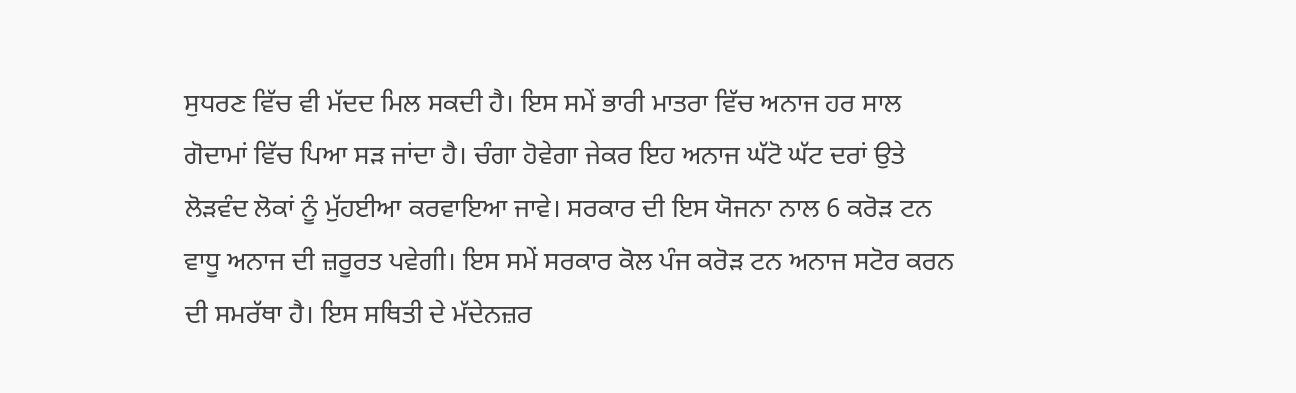ਸੁਧਰਣ ਵਿੱਚ ਵੀ ਮੱਦਦ ਮਿਲ ਸਕਦੀ ਹੈ। ਇਸ ਸਮੇਂ ਭਾਰੀ ਮਾਤਰਾ ਵਿੱਚ ਅਨਾਜ ਹਰ ਸਾਲ ਗੋਦਾਮਾਂ ਵਿੱਚ ਪਿਆ ਸੜ ਜਾਂਦਾ ਹੈ। ਚੰਗਾ ਹੋਵੇਗਾ ਜੇਕਰ ਇਹ ਅਨਾਜ ਘੱਟੋ ਘੱਟ ਦਰਾਂ ਉਤੇ ਲੋੜਵੰਦ ਲੋਕਾਂ ਨੂੰ ਮੁੱਹਈਆ ਕਰਵਾਇਆ ਜਾਵੇ। ਸਰਕਾਰ ਦੀ ਇਸ ਯੋਜਨਾ ਨਾਲ 6 ਕਰੋੜ ਟਨ ਵਾਧੂ ਅਨਾਜ ਦੀ ਜ਼ਰੂਰਤ ਪਵੇਗੀ। ਇਸ ਸਮੇਂ ਸਰਕਾਰ ਕੋਲ ਪੰਜ ਕਰੋੜ ਟਨ ਅਨਾਜ ਸਟੋਰ ਕਰਨ ਦੀ ਸਮਰੱਥਾ ਹੈ। ਇਸ ਸਥਿਤੀ ਦੇ ਮੱਦੇਨਜ਼ਰ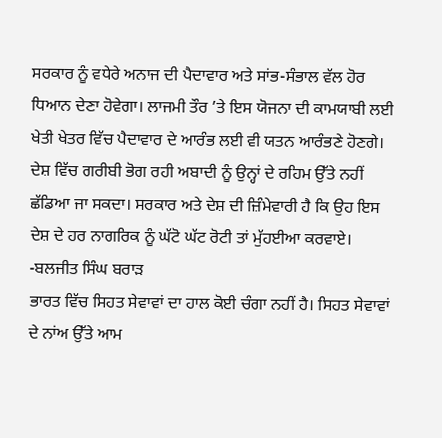ਸਰਕਾਰ ਨੂੰ ਵਧੇਰੇ ਅਨਾਜ ਦੀ ਪੈਦਾਵਾਰ ਅਤੇ ਸਾਂਭ-ਸੰਭਾਲ ਵੱਲ ਹੋਰ ਧਿਆਨ ਦੇਣਾ ਹੋਵੇਗਾ। ਲਾਜਮੀ ਤੌਰ ’ਤੇ ਇਸ ਯੋਜਨਾ ਦੀ ਕਾਮਯਾਬੀ ਲਈ ਖੇਤੀ ਖੇਤਰ ਵਿੱਚ ਪੈਦਾਵਾਰ ਦੇ ਆਰੰਭ ਲਈ ਵੀ ਯਤਨ ਆਰੰਭਣੇ ਹੋਣਗੇ। ਦੇਸ਼ ਵਿੱਚ ਗਰੀਬੀ ਭੋਗ ਰਹੀ ਅਬਾਦੀ ਨੂੰ ਉਨ੍ਹਾਂ ਦੇ ਰਹਿਮ ਉੱਤੇ ਨਹੀਂ ਛੱਡਿਆ ਜਾ ਸਕਦਾ। ਸਰਕਾਰ ਅਤੇ ਦੇਸ਼ ਦੀ ਜ਼ਿੰਮੇਵਾਰੀ ਹੈ ਕਿ ਉਹ ਇਸ ਦੇਸ਼ ਦੇ ਹਰ ਨਾਗਰਿਕ ਨੂੰ ਘੱਟੋ ਘੱਟ ਰੋਟੀ ਤਾਂ ਮੁੱਹਈਆ ਕਰਵਾਏ।
-ਬਲਜੀਤ ਸਿੰਘ ਬਰਾੜ
ਭਾਰਤ ਵਿੱਚ ਸਿਹਤ ਸੇਵਾਵਾਂ ਦਾ ਹਾਲ ਕੋਈ ਚੰਗਾ ਨਹੀਂ ਹੈ। ਸਿਹਤ ਸੇਵਾਵਾਂ ਦੇ ਨਾਂਅ ਉੱਤੇ ਆਮ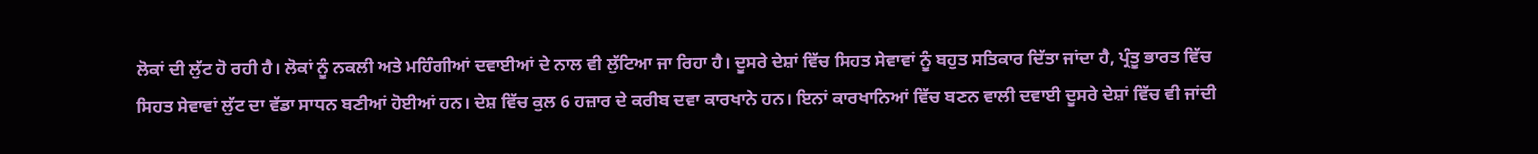ਲੋਕਾਂ ਦੀ ਲੁੱਟ ਹੋ ਰਹੀ ਹੈ। ਲੋਕਾਂ ਨੂੰ ਨਕਲੀ ਅਤੇ ਮਹਿੰਗੀਆਂ ਦਵਾਈਆਂ ਦੇ ਨਾਲ ਵੀ ਲੁੱਟਿਆ ਜਾ ਰਿਹਾ ਹੈ। ਦੂਸਰੇ ਦੇਸ਼ਾਂ ਵਿੱਚ ਸਿਹਤ ਸੇਵਾਵਾਂ ਨੂੰ ਬਹੁਤ ਸਤਿਕਾਰ ਦਿੱਤਾ ਜਾਂਦਾ ਹੈ, ਪ੍ਰੰਤੂ ਭਾਰਤ ਵਿੱਚ ਸਿਹਤ ਸੇਵਾਵਾਂ ਲੁੱਟ ਦਾ ਵੱਡਾ ਸਾਧਨ ਬਣੀਆਂ ਹੋਈਆਂ ਹਨ। ਦੇਸ਼ ਵਿੱਚ ਕੁਲ 6 ਹਜ਼ਾਰ ਦੇ ਕਰੀਬ ਦਵਾ ਕਾਰਖਾਨੇ ਹਨ। ਇਨਾਂ ਕਾਰਖਾਨਿਆਂ ਵਿੱਚ ਬਣਨ ਵਾਲੀ ਦਵਾਈ ਦੂਸਰੇ ਦੇਸ਼ਾਂ ਵਿੱਚ ਵੀ ਜਾਂਦੀ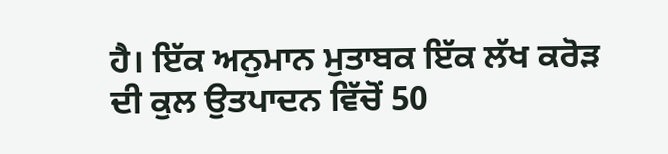ਹੈ। ਇੱਕ ਅਨੁਮਾਨ ਮੁਤਾਬਕ ਇੱਕ ਲੱਖ ਕਰੋੜ ਦੀ ਕੁਲ ਉਤਪਾਦਨ ਵਿੱਚੋਂ 50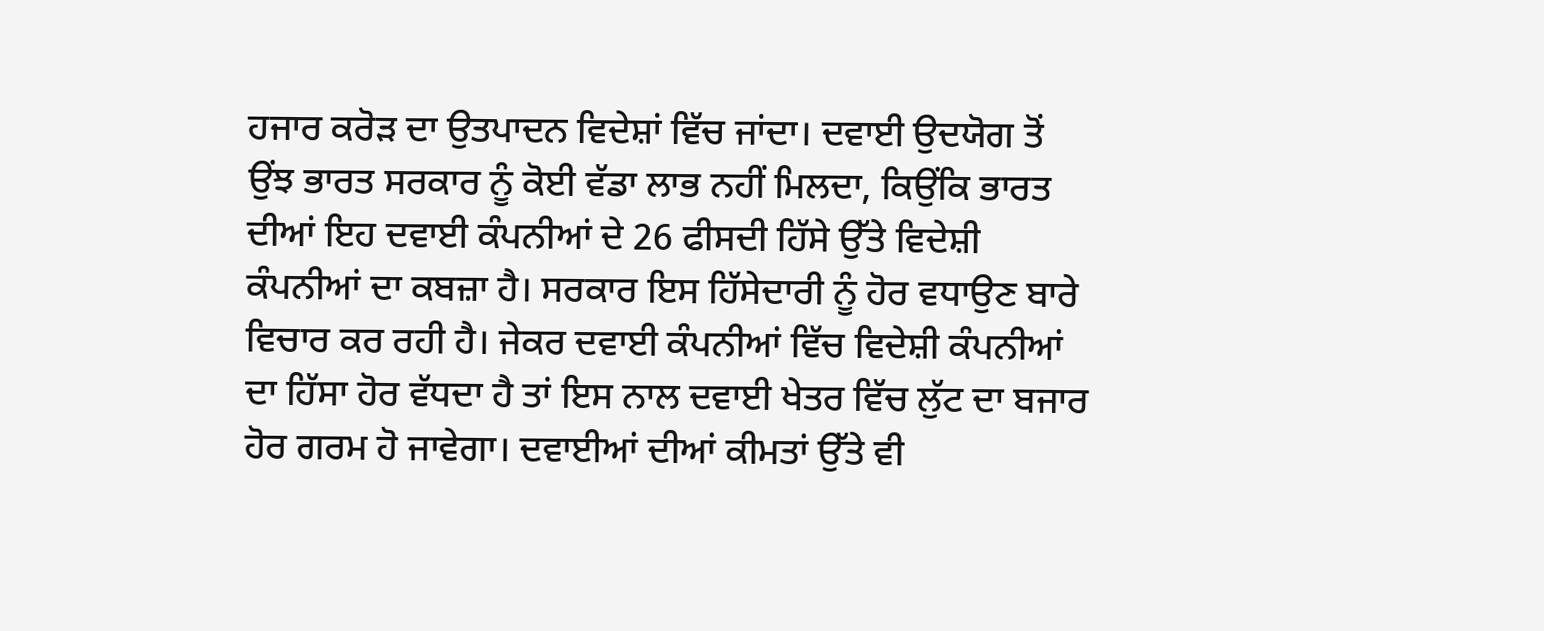ਹਜਾਰ ਕਰੋੜ ਦਾ ਉਤਪਾਦਨ ਵਿਦੇਸ਼ਾਂ ਵਿੱਚ ਜਾਂਦਾ। ਦਵਾਈ ਉਦਯੋਗ ਤੋਂ ਉਂਝ ਭਾਰਤ ਸਰਕਾਰ ਨੂੰ ਕੋਈ ਵੱਡਾ ਲਾਭ ਨਹੀਂ ਮਿਲਦਾ, ਕਿਉਂਕਿ ਭਾਰਤ ਦੀਆਂ ਇਹ ਦਵਾਈ ਕੰਪਨੀਆਂ ਦੇ 26 ਫੀਸਦੀ ਹਿੱਸੇ ਉੱਤੇ ਵਿਦੇਸ਼ੀ ਕੰਪਨੀਆਂ ਦਾ ਕਬਜ਼ਾ ਹੈ। ਸਰਕਾਰ ਇਸ ਹਿੱਸੇਦਾਰੀ ਨੂੰ ਹੋਰ ਵਧਾਉਣ ਬਾਰੇ ਵਿਚਾਰ ਕਰ ਰਹੀ ਹੈ। ਜੇਕਰ ਦਵਾਈ ਕੰਪਨੀਆਂ ਵਿੱਚ ਵਿਦੇਸ਼ੀ ਕੰਪਨੀਆਂ ਦਾ ਹਿੱਸਾ ਹੋਰ ਵੱਧਦਾ ਹੈ ਤਾਂ ਇਸ ਨਾਲ ਦਵਾਈ ਖੇਤਰ ਵਿੱਚ ਲੁੱਟ ਦਾ ਬਜਾਰ ਹੋਰ ਗਰਮ ਹੋ ਜਾਵੇਗਾ। ਦਵਾਈਆਂ ਦੀਆਂ ਕੀਮਤਾਂ ਉੱਤੇ ਵੀ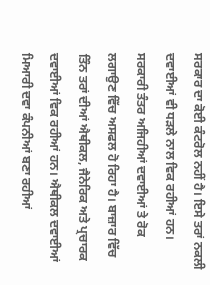ਸਰਕਾਰ ਦਾ ਕੋਈ ਕੰਟਰੋਲ ਨਹੀਂ ਹੈ। ਇਸੇ ਤਰਾਂ ਨਕਲੀ ਦਵਾਈਆਂ ਵੀ ਧੜਲੇ ਨਾਲ ਵਿਕ ਰਹੀਆਂ ਹਨ। ਸਰਕਾਰੀ ਤੰਤਰ ਅਜਿਹੀਆਂ ਦਵਾਈਆਂ ਤੇ ਰੋਕ ਲਗਾਉਣ ਵਿੱਚ ਅਸਫਲ ਹੋ ਰਿਹਾ ਹੈ। ਬਾਜ਼ਾਰ ਵਿੱਚ ਤਿੰਨ ਤਰਾਂ ਦੀਆਂ ਐਥੀਕਲ, ਜੈਨੇਰਿਕ ਅਤੇ ਪ੍ਰਚਾਰਕ ਦਵਾਈਆਂ ਵਿਕ ਰਹੀਆਂ ਹਨ। ਐਥੀਕਲ ਦਵਾਈਆਂ ਮਿਆਰੀ ਦਵਾ ਕੰਪਨੀਆਂ ਬਣਾ ਰਹੀਆਂ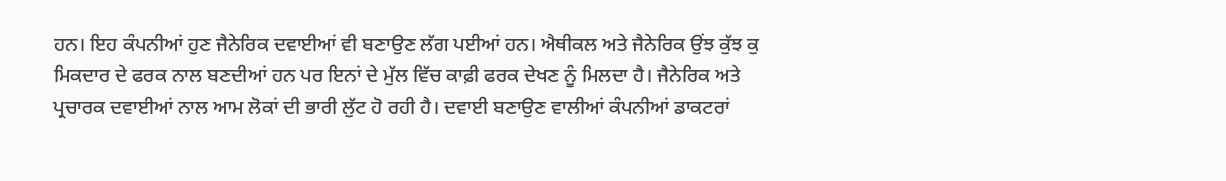ਹਨ। ਇਹ ਕੰਪਨੀਆਂ ਹੁਣ ਜੈਨੇਰਿਕ ਦਵਾਈਆਂ ਵੀ ਬਣਾਉਣ ਲੱਗ ਪਈਆਂ ਹਨ। ਐਥੀਕਲ ਅਤੇ ਜੈਨੇਰਿਕ ਉਂਝ ਕੁੱਝ ਕੁ ਮਿਕਦਾਰ ਦੇ ਫਰਕ ਨਾਲ ਬਣਦੀਆਂ ਹਨ ਪਰ ਇਨਾਂ ਦੇ ਮੁੱਲ ਵਿੱਚ ਕਾਫ਼ੀ ਫਰਕ ਦੇਖਣ ਨੂੰ ਮਿਲਦਾ ਹੈ। ਜੈਨੇਰਿਕ ਅਤੇ ਪ੍ਰਚਾਰਕ ਦਵਾਈਆਂ ਨਾਲ ਆਮ ਲੋਕਾਂ ਦੀ ਭਾਰੀ ਲੁੱਟ ਹੋ ਰਹੀ ਹੈ। ਦਵਾਈ ਬਣਾਉਣ ਵਾਲੀਆਂ ਕੰਪਨੀਆਂ ਡਾਕਟਰਾਂ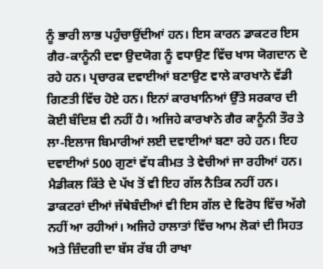ਨੂੰ ਭਾਰੀ ਲਾਭ ਪਹੁੰਚਾਉਂਦੀਆਂ ਹਨ। ਇਸ ਕਾਰਨ ਡਾਕਟਰ ਇਸ ਗੈਰ-ਕਾਨੂੰਨੀ ਦਵਾ ਉਦਯੋਗ ਨੂੰ ਵਧਾਉਣ ਵਿੱਚ ਖਾਸ ਯੋਗਦਾਨ ਦੇ ਰਹੇ ਹਨ। ਪ੍ਰਚਾਰਕ ਦਵਾਈਆਂ ਬਣਾਉਣ ਵਾਲੇ ਕਾਰਖਾਨੇ ਵੱਡੀ ਗਿਣਤੀ ਵਿੱਚ ਹੋਏ ਹਨ। ਇਨਾਂ ਕਾਰਖਾਨਿਆਂ ਉੱਤੇ ਸਰਕਾਰ ਦੀ ਕੋਈ ਬੰਦਿਸ਼ ਵੀ ਨਹੀਂ ਹੈ। ਅਜਿਹੇ ਕਾਰਖਾਨੇ ਗੈਰ ਕਾਨੂੰਨੀ ਤੌਰ ਤੇ ਲਾ-ਇਲਾਜ ਬਿਮਾਰੀਆਂ ਲਈ ਦਵਾਈਆਂ ਬਣਾ ਰਹੇ ਹਨ। ਇਹ ਦਵਾਈਆਂ 500 ਗੁਣਾਂ ਵੱਧ ਕੀਮਤ ਤੇ ਵੇਚੀਆਂ ਜਾ ਰਹੀਆਂ ਹਨ। ਮੈਡੀਕਲ ਕਿੱਤੇ ਦੇ ਪੱਖ ਤੋਂ ਵੀ ਇਹ ਗੱਲ ਨੈਤਿਕ ਨਹੀਂ ਹਨ। ਡਾਕਟਰਾਂ ਦੀਆਂ ਜੱਥੇਬੰਦੀਆਂ ਵੀ ਇਸ ਗੱਲ ਦੇ ਵਿਰੋਧ ਵਿੱਚ ਅੱਗੇ ਨਹੀਂ ਆ ਰਹੀਆਂ। ਅਜਿਹੇ ਹਾਲਾਤਾਂ ਵਿੱਚ ਆਮ ਲੋਕਾਂ ਦੀ ਸਿਹਤ ਅਤੇ ਜ਼ਿੰਦਗੀ ਦਾ ਬੱਸ ਰੱਬ ਹੀ ਰਾਖਾ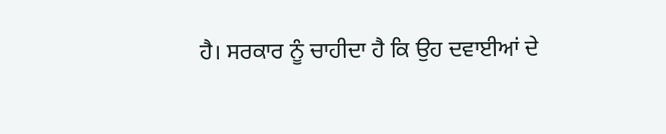ਹੈ। ਸਰਕਾਰ ਨੂੰ ਚਾਹੀਦਾ ਹੈ ਕਿ ਉਹ ਦਵਾਈਆਂ ਦੇ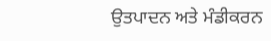ਉਤਪਾਦਨ ਅਤੇ ਮੰਡੀਕਰਨ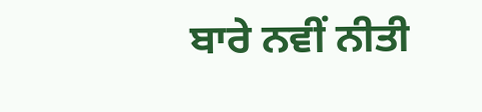ਬਾਰੇ ਨਵੀਂ ਨੀਤੀ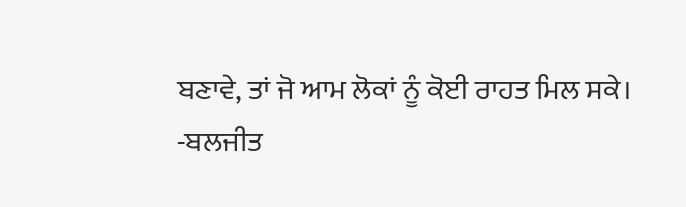ਬਣਾਵੇ, ਤਾਂ ਜੋ ਆਮ ਲੋਕਾਂ ਨੂੰ ਕੋਈ ਰਾਹਤ ਮਿਲ ਸਕੇ।
-ਬਲਜੀਤ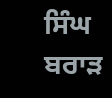ਸਿੰਘ ਬਰਾੜ